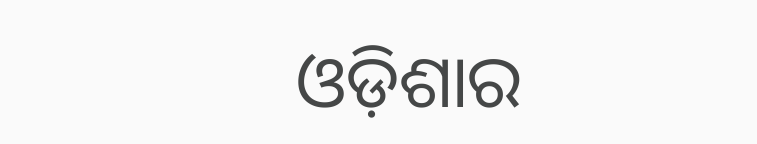ଓଡ଼ିଶାର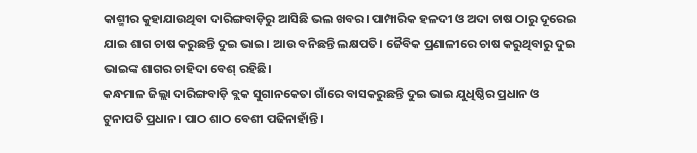କାଶ୍ମୀର କୁହାଯାଉଥିବା ଦାରିଙ୍ଗବାଡ଼ିରୁ ଆସିଛି ଭଲ ଖବର। ପାମ୍ପାରିକ ହଳଦୀ ଓ ଅଦା ଚାଷ ଠାରୁ ଦୂରେଇ ଯାଇ ଶାଗ ଚାଷ କରୁଛନ୍ତି ଦୁଇ ଭାଇ। ଆଉ ବନିଛନ୍ତି ଲକ୍ଷପତି। ଜୈବିକ ପ୍ରଣାଳୀରେ ଚାଷ କରୁଥିବାରୁ ଦୁଇ ଭାଇଙ୍କ ଶାଗର ଚାହିଦା ବେଶ୍ ରହିଛି।
କନ୍ଧମାଳ ଜିଲ୍ଲା ଦାରିଙ୍ଗବାଡ଼ି ବ୍ଲକ ସୁଗାନକେତା ଗାଁରେ ବାସକରୁଛନ୍ତି ଦୁଇ ଭାଇ ଯୁଧିଷ୍ଠିର ପ୍ରଧାନ ଓ ଟୁନାପତି ପ୍ରଧାନ। ପାଠ ଶାଠ ବେଶୀ ପଢିନାହାଁନ୍ତି।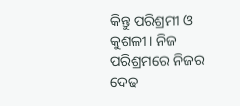କିନ୍ତୁ ପରିଶ୍ରମୀ ଓ କୁଶଳୀ। ନିଜ ପରିଶ୍ରମରେ ନିଜର ଦେଢ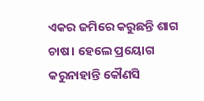ଏକର ଜମିରେ କରୁଛନ୍ତି ଶାଗ ଚାଷ। ହେଲେ ପ୍ରୟୋଗ କରୁନାହାନ୍ତି କୌଣସି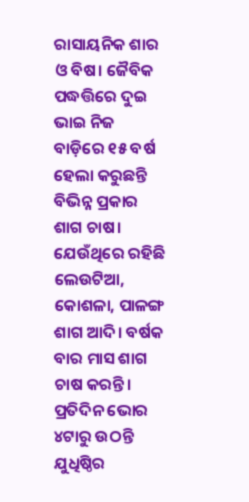ରାସାୟନିକ ଶାର ଓ ବିଷ। ଜୈବିକ ପଦ୍ଧତ୍ତିରେ ଦୁଇ ଭାଇ ନିଜ ବାଡ଼ିରେ ୧୫ ବର୍ଷ ହେଲା କରୁଛନ୍ତି ବିଭିନ୍ନ ପ୍ରକାର ଶାଗ ଚାଷ। ଯେଉଁଥିରେ ରହିଛି ଲେଉଟିଆ, କୋଶଳା, ପାଳଙ୍ଗ ଶାଗ ଆଦି। ବର୍ଷକ ବାର ମାସ ଶାଗ ଚାଷ କରନ୍ତି।
ପ୍ରତିଦିନ ଭୋର ୪ଟାରୁ ଉଠନ୍ତି ଯୁଧିଷ୍ଠିର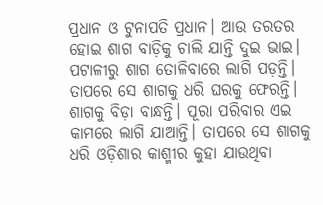ପ୍ରଧାନ ଓ ଟୁନାପତି ପ୍ରଧାନ। ଆଉ ତରତର ହୋଇ ଶାଗ ବାଡ଼ିକୁ ଚାଲି ଯାନ୍ତି ଦୁଇ ଭାଇ। ପଟାଳୀରୁ ଶାଗ ତୋଳିବାରେ ଲାଗି ପଡ଼ନ୍ତି। ତାପରେ ସେ ଶାଗକୁ ଧରି ଘରକୁ ଫେରନ୍ତି। ଶାଗକୁ ବିଡ଼ା ବାନ୍ଧନ୍ତି। ପୂରା ପରିବାର ଏଇ କାମରେ ଲାଗି ଯାଆନ୍ତି। ତାପରେ ସେ ଶାଗକୁ ଧରି ଓଡ଼ିଶାର କାଶ୍ମୀର କୁହା ଯାଉଥିବା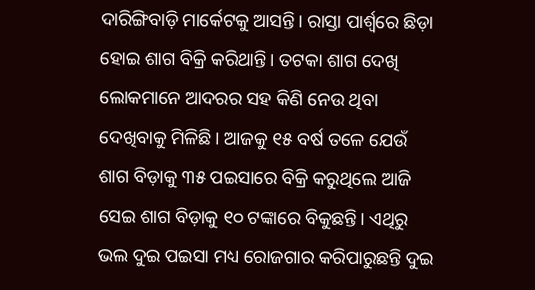ଦାରିଙ୍ଗିବାଡ଼ି ମାର୍କେଟକୁ ଆସନ୍ତି। ରାସ୍ତା ପାର୍ଶ୍ୱରେ ଛିଡ଼ା ହୋଇ ଶାଗ ବିକ୍ରି କରିଥାନ୍ତି। ତଟକା ଶାଗ ଦେଖି ଲୋକମାନେ ଆଦରର ସହ କିଣି ନେଉ ଥିବା ଦେଖିବାକୁ ମିଳିଛି। ଆଜକୁ ୧୫ ବର୍ଷ ତଳେ ଯେଉଁ ଶାଗ ବିଡ଼ାକୁ ୩୫ ପଇସାରେ ବିକ୍ରି କରୁଥିଲେ ଆଜି ସେଇ ଶାଗ ବିଡ଼ାକୁ ୧୦ ଟଙ୍କାରେ ବିକୁଛନ୍ତି। ଏଥିରୁ ଭଲ ଦୁଇ ପଇସା ମଧ୍ୟ ରୋଜଗାର କରିପାରୁଛନ୍ତି ଦୁଇ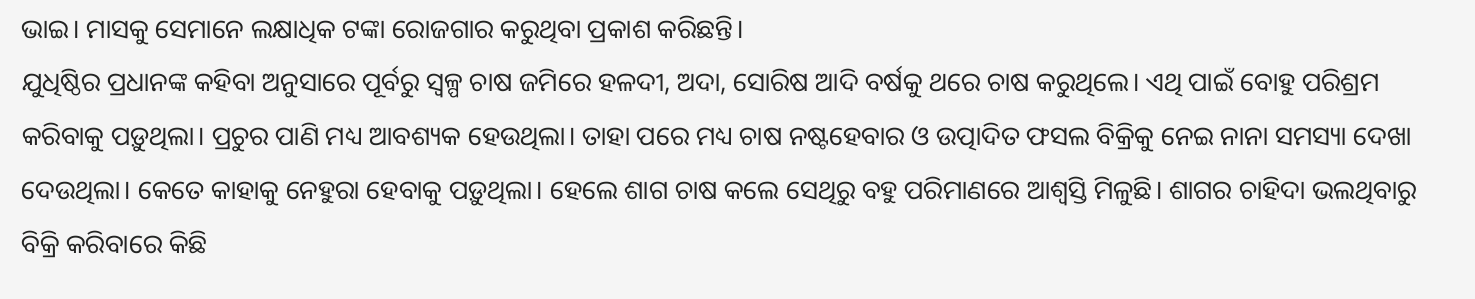ଭାଇ। ମାସକୁ ସେମାନେ ଲକ୍ଷାଧିକ ଟଙ୍କା ରୋଜଗାର କରୁଥିବା ପ୍ରକାଶ କରିଛନ୍ତି।
ଯୁଧିଷ୍ଠିର ପ୍ରଧାନଙ୍କ କହିବା ଅନୁସାରେ ପୂର୍ବରୁ ସ୍ୱଳ୍ପ ଚାଷ ଜମିରେ ହଳଦୀ, ଅଦା, ସୋରିଷ ଆଦି ବର୍ଷକୁ ଥରେ ଚାଷ କରୁଥିଲେ। ଏଥି ପାଇଁ ବୋହୁ ପରିଶ୍ରମ କରିବାକୁ ପଡ଼ୁଥିଲା। ପ୍ରଚୁର ପାଣି ମଧ୍ୟ ଆବଶ୍ୟକ ହେଉଥିଲା। ତାହା ପରେ ମଧ୍ୟ ଚାଷ ନଷ୍ଟହେବାର ଓ ଉତ୍ପାଦିତ ଫସଲ ବିକ୍ରିକୁ ନେଇ ନାନା ସମସ୍ୟା ଦେଖା ଦେଉଥିଲା। କେତେ କାହାକୁ ନେହୁରା ହେବାକୁ ପଡ଼ୁଥିଲା। ହେଲେ ଶାଗ ଚାଷ କଲେ ସେଥିରୁ ବହୁ ପରିମାଣରେ ଆଶ୍ୱସ୍ତି ମିଳୁଛି। ଶାଗର ଚାହିଦା ଭଲଥିବାରୁ ବିକ୍ରି କରିବାରେ କିଛି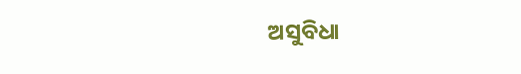ଅସୁବିଧା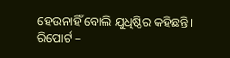ହେଉନାହିଁ ବୋଲି ଯୁଧିଷ୍ଠିର କହିଛନ୍ତି।
ରିପୋର୍ଟ –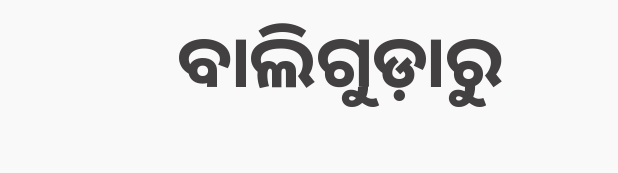ବାଲିଗୁଡ଼ାରୁ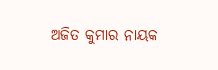ଅଜିତ କୁମାର ନାୟକ